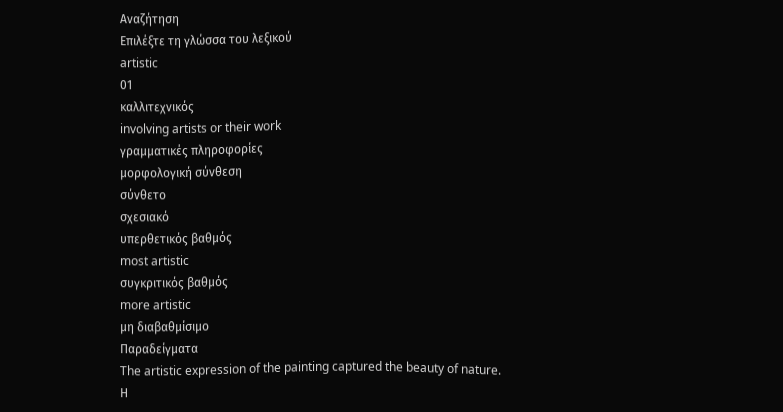Αναζήτηση
Επιλέξτε τη γλώσσα του λεξικού
artistic
01
καλλιτεχνικός
involving artists or their work
γραμματικές πληροφορίες
μορφολογική σύνθεση
σύνθετο
σχεσιακό
υπερθετικός βαθμός
most artistic
συγκριτικός βαθμός
more artistic
μη διαβαθμίσιμο
Παραδείγματα
The artistic expression of the painting captured the beauty of nature.
Η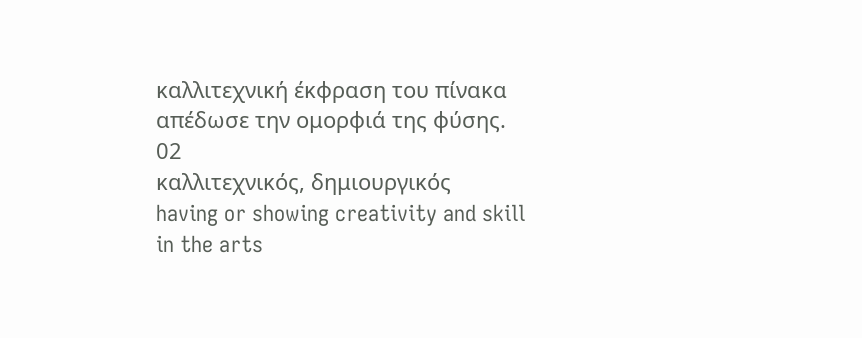καλλιτεχνική έκφραση του πίνακα απέδωσε την ομορφιά της φύσης.
02
καλλιτεχνικός, δημιουργικός
having or showing creativity and skill in the arts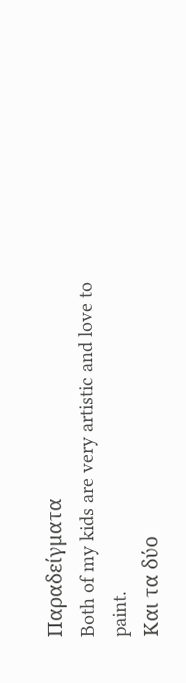Παραδείγματα
Both of my kids are very artistic and love to paint.
Και τα δύο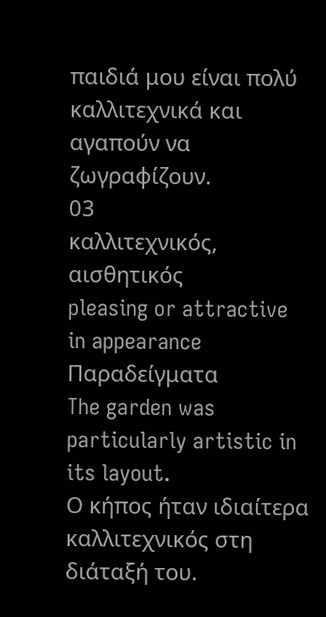παιδιά μου είναι πολύ καλλιτεχνικά και αγαπούν να ζωγραφίζουν.
03
καλλιτεχνικός, αισθητικός
pleasing or attractive in appearance
Παραδείγματα
The garden was particularly artistic in its layout.
Ο κήπος ήταν ιδιαίτερα καλλιτεχνικός στη διάταξή του.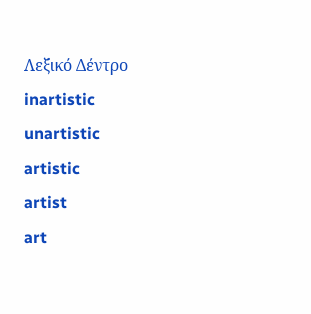Λεξικό Δέντρο
inartistic
unartistic
artistic
artist
art